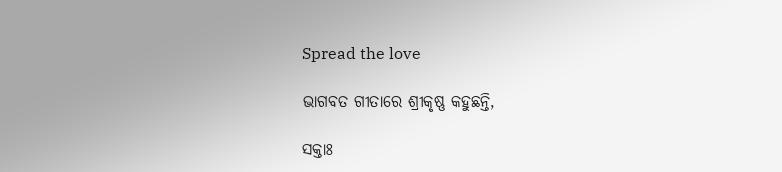Spread the love

ଭାଗବତ ଗୀତାରେ ଶ୍ରୀକୃଷ୍ଣ କହୁଛନ୍ତି,

ସକ୍ତାଃ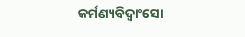କର୍ମଣ୍ୟବିଦ୍ୱାଂସୋ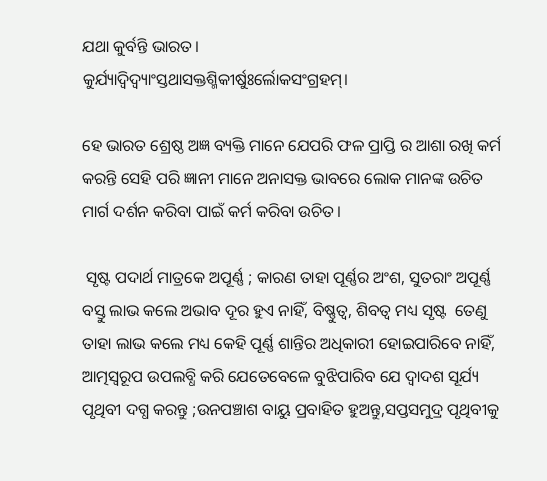ଯଥା କୁର୍ବନ୍ତି ଭାରତ।
କୁର୍ଯ୍ୟାଦ୍ୱିଦ୍ୱ୍ୟାଂସ୍ତଥାସକ୍ତଶ୍ମିକୀର୍ଷୁଃର୍ଲୋକସଂଗ୍ରହମ୍।

ହେ ଭାରତ ଶ୍ରେଷ୍ଠ ଅଜ୍ଞ ବ୍ୟକ୍ତି ମାନେ ଯେପରି ଫଳ ପ୍ରାପ୍ତି ର ଆଶା ରଖି କର୍ମ କରନ୍ତି ସେହି ପରି ଜ୍ଞାନୀ ମାନେ ଅନାସକ୍ତ ଭାବରେ ଲୋକ ମାନଙ୍କ ଉଚିତ ମାର୍ଗ ଦର୍ଶନ କରିବା ପାଇଁ କର୍ମ କରିବା ଉଚିତ।

 ସୃଷ୍ଟ ପଦାର୍ଥ ମାତ୍ରକେ ଅପୂର୍ଣ୍ଣ ; କାରଣ ତାହା ପୂର୍ଣ୍ଣର ଅଂଶ, ସୁତରାଂ ଅପୂର୍ଣ୍ଣ ବସ୍ତୁ ଲାଭ କଲେ ଅଭାବ ଦୂର ହୁଏ ନାହିଁ, ବିଷ୍ଣୁତ୍ବ, ଶିବତ୍ୱ ମଧ୍ୟ ସୃଷ୍ଟ  ତେଣୁ ତାହା ଲାଭ କଲେ ମଧ୍ୟ କେହି ପୂର୍ଣ୍ଣ ଶାନ୍ତିର ଅଧିକାରୀ ହୋଇପାରିବେ ନାହିଁ, ଆତ୍ମସ୍ୱରୂପ ଉପଲବ୍ଧି କରି ଯେତେବେଳେ ବୁଝିପାରିବ ଯେ ଦ୍ୱାଦଶ ସୂର୍ଯ୍ୟ ପୃଥିବୀ ଦଗ୍ଧ କରନ୍ତୁ ;ଉନପଞ୍ଚାଶ ବାୟୁ ପ୍ରବାହିତ ହୁଅନ୍ତୁ,ସପ୍ତସମୁଦ୍ର ପୃଥିବୀକୁ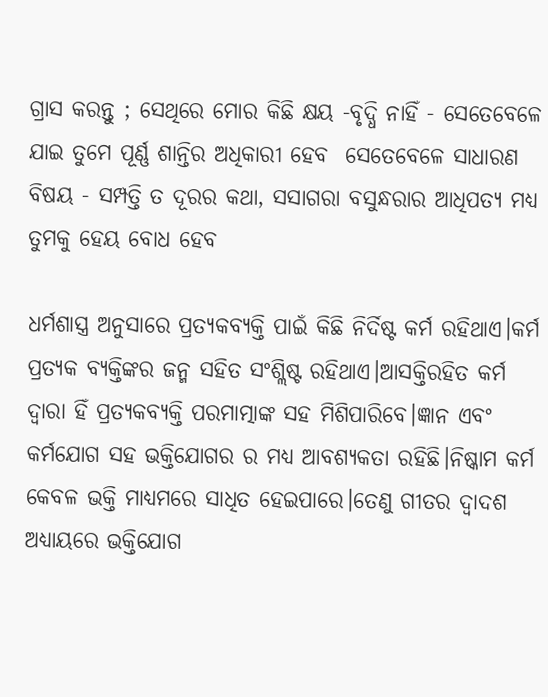ଗ୍ରାସ କରନ୍ତୁ ; ସେଥିରେ ମୋର କିଛି କ୍ଷୟ -ବୃଦ୍ଧି ନାହିଁ - ସେତେବେଳେ ଯାଇ ତୁମେ ପୂର୍ଣ୍ଣ ଶାନ୍ତିର ଅଧିକାରୀ ହେବ  ସେତେବେଳେ ସାଧାରଣ ବିଷୟ - ସମ୍ପତ୍ତି ତ ଦୂରର କଥା, ସସାଗରା ବସୁନ୍ଧରାର ଆଧିପତ୍ୟ ମଧ୍ୟ ତୁମକୁ ହେୟ ବୋଧ ହେବ

ଧର୍ମଶାସ୍ତ୍ର ଅନୁସାରେ ପ୍ରତ୍ୟକବ୍ୟକ୍ତି ପାଇଁ କିଛି ନିର୍ଦିଷ୍ଟ କର୍ମ ରହିଥାଏ।କର୍ମ ପ୍ରତ୍ୟକ ବ୍ୟକ୍ତିଙ୍କର ଜନ୍ମ ସହିତ ସଂଶ୍ଲିଷ୍ଟ ରହିଥାଏ।ଆସକ୍ତିରହିତ କର୍ମ ଦ୍ୱାରା ହିଁ ପ୍ରତ୍ୟକବ୍ୟକ୍ତି ପରମାତ୍ମାଙ୍କ ସହ ମିଶିପାରିବେ।ଜ୍ଞାନ ଏବଂ କର୍ମଯୋଗ ସହ ଭକ୍ତିଯୋଗର ର ମଧ୍ୟ ଆବଶ୍ୟକତା ରହିଛି।ନିଷ୍କାମ କର୍ମ କେବଳ ଭକ୍ତି ମାଧ୍ୟମରେ ସାଧିତ ହେଇପାରେ।ତେଣୁ ଗୀତର ଦ୍ୱାଦଶ ଅଧ୍ୟାୟରେ ଭକ୍ତିଯୋଗ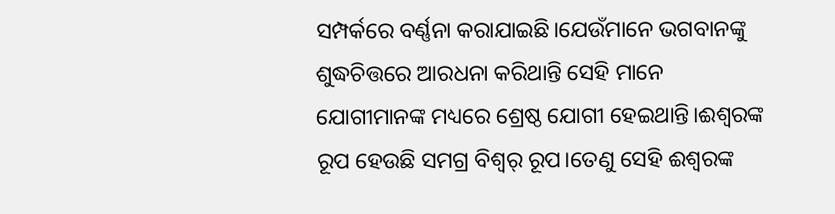ସମ୍ପର୍କରେ ବର୍ଣ୍ଣନା କରାଯାଇଛି।ଯେଉଁମାନେ ଭଗବାନଙ୍କୁ ଶୁଦ୍ଧଚିତ୍ତରେ ଆରଧନା କରିଥାନ୍ତି ସେହି ମାନେ ଯୋଗୀମାନଙ୍କ ମଧ୍ୟରେ ଶ୍ରେଷ୍ଠ ଯୋଗୀ ହେଇଥାନ୍ତି।ଈଶ୍ୱରଙ୍କ ରୂପ ହେଉଛି ସମଗ୍ର ବିଶ୍ୱର୍ ରୂପ।ତେଣୁ ସେହି ଈଶ୍ୱରଙ୍କ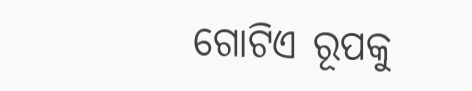ଗୋଟିଏ ରୂପକୁ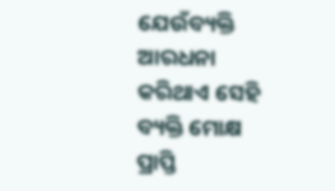ଯେଉଁବ୍ୟକ୍ତି ଆରଧନା କରିଥାଏ ସେହି ବ୍ୟକ୍ତି ମୋକ୍ଷ ପ୍ରାପ୍ତି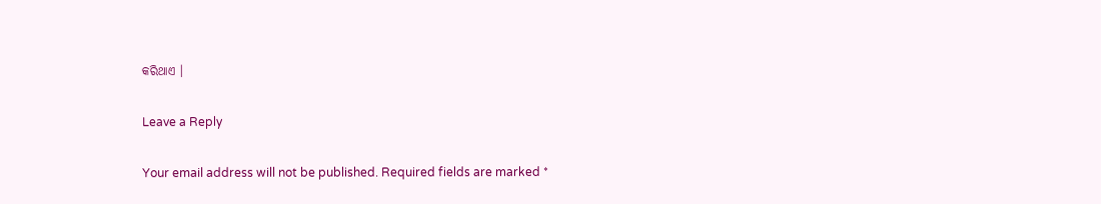କରିଥାଏ ।

Leave a Reply

Your email address will not be published. Required fields are marked *